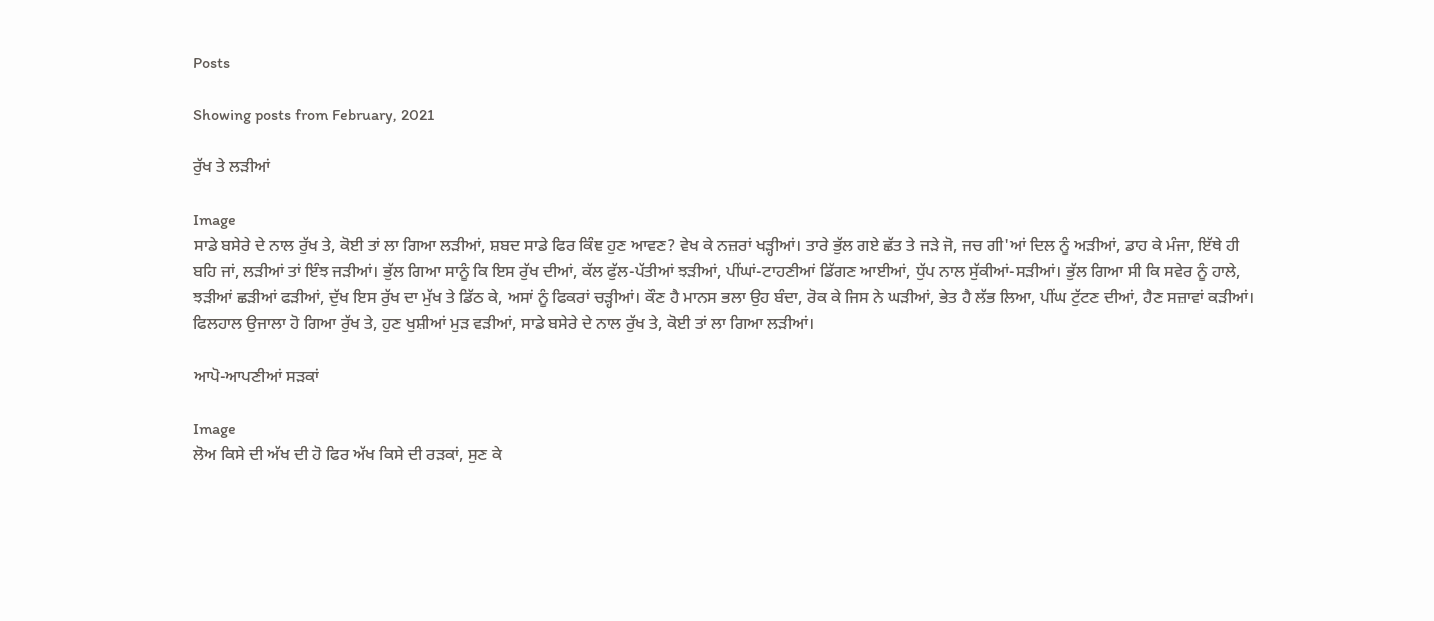Posts

Showing posts from February, 2021

ਰੁੱਖ ਤੇ ਲੜੀਆਂ

Image
ਸਾਡੇ ਬਸੇਰੇ ਦੇ ਨਾਲ ਰੁੱਖ ਤੇ, ਕੋਈ ਤਾਂ ਲਾ ਗਿਆ ਲੜੀਆਂ, ਸ਼ਬਦ ਸਾਡੇ ਫਿਰ ਕਿੰਞ ਹੁਣ ਆਵਣ? ਵੇਖ ਕੇ ਨਜ਼ਰਾਂ ਖੜ੍ਹੀਆਂ। ਤਾਰੇ ਭੁੱਲ ਗਏ ਛੱਤ ਤੇ ਜੜੇ ਜੋ, ਜਚ ਗੀ'ਆਂ ਦਿਲ ਨੂੰ ਅੜੀਆਂ, ਡਾਹ ਕੇ ਮੰਜਾ, ਇੱਥੇ ਹੀ ਬਹਿ ਜਾਂ, ਲੜੀਆਂ ਤਾਂ ਇੰਝ ਜੜੀਆਂ। ਭੁੱਲ ਗਿਆ ਸਾਨੂੰ ਕਿ ਇਸ ਰੁੱਖ ਦੀਆਂ, ਕੱਲ ਫੁੱਲ-ਪੱਤੀਆਂ ਝੜੀਆਂ, ਪੀਂਘਾਂ-ਟਾਹਣੀਆਂ ਡਿੱਗਣ ਆਈਆਂ, ਧੁੱਪ ਨਾਲ ਸੁੱਕੀਆਂ-ਸੜੀਆਂ। ਭੁੱਲ ਗਿਆ ਸੀ ਕਿ ਸਵੇਰ ਨੂੰ ਹਾਲੇ, ਝੜੀਆਂ ਛੜੀਆਂ ਫੜੀਆਂ, ਦੁੱਖ ਇਸ ਰੁੱਖ ਦਾ ਮੁੱਖ ਤੇ ਡਿੱਠ ਕੇ, ਅਸਾਂ ਨੂੰ ਫਿਕਰਾਂ ਚੜ੍ਹੀਆਂ। ਕੌਣ ਹੈ ਮਾਨਸ ਭਲਾ ਉਹ ਬੰਦਾ, ਰੋਕ ਕੇ ਜਿਸ ਨੇ ਘੜੀਆਂ, ਭੇਤ ਹੈ ਲੱਭ ਲਿਆ, ਪੀਂਘ ਟੁੱਟਣ ਦੀਆਂ, ਹੈਣ ਸਜ਼ਾਵਾਂ ਕੜੀਆਂ। ਫਿਲਹਾਲ ਉਜਾਲਾ ਹੋ ਗਿਆ ਰੁੱਖ ਤੇ, ਹੁਣ ਖੁਸ਼ੀਆਂ ਮੁੜ ਵੜੀਆਂ, ਸਾਡੇ ਬਸੇਰੇ ਦੇ ਨਾਲ ਰੁੱਖ ਤੇ, ਕੋਈ ਤਾਂ ਲਾ ਗਿਆ ਲੜੀਆਂ।

ਆਪੋ-ਆਪਣੀਆਂ ਸੜਕਾਂ

Image
ਲੋਅ ਕਿਸੇ ਦੀ ਅੱਖ ਦੀ ਹੋ ਫਿਰ ਅੱਖ ਕਿਸੇ ਦੀ ਰੜਕਾਂ, ਸੁਣ ਕੇ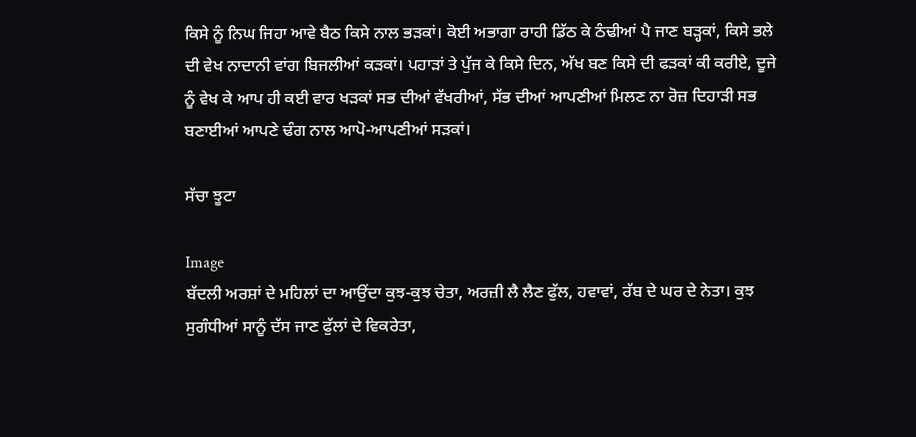ਕਿਸੇ ਨੂੰ ਨਿਘ ਜਿਹਾ ਆਵੇ ਬੈਠ ਕਿਸੇ ਨਾਲ ਭੜਕਾਂ। ਕੋਈ ਅਭਾਗਾ ਰਾਹੀ ਡਿੱਠ ਕੇ ਠੰਢੀਆਂ ਪੈ ਜਾਣ ਬੜ੍ਹਕਾਂ, ਕਿਸੇ ਭਲੇ ਦੀ ਵੇਖ ਨਾਦਾਨੀ ਵਾਂਗ ਬਿਜਲੀਆਂ ਕੜਕਾਂ। ਪਹਾੜਾਂ ਤੇ ਪੁੱਜ ਕੇ ਕਿਸੇ ਦਿਨ, ਅੱਖ ਬਣ ਕਿਸੇ ਦੀ ਫੜਕਾਂ ਕੀ ਕਰੀਏ, ਦੂਜੇ ਨੂੰ ਵੇਖ ਕੇ ਆਪ ਹੀ ਕਈ ਵਾਰ ਖੜਕਾਂ ਸਭ ਦੀਆਂ ਵੱਖਰੀਆਂ, ਸੱਭ ਦੀਆਂ ਆਪਣੀਆਂ ਮਿਲਣ ਨਾ ਰੋਜ਼ ਦਿਹਾੜੀ ਸਭ ਬਣਾਈਆਂ ਆਪਣੇ ਢੰਗ ਨਾਲ ਆਪੋ-ਆਪਣੀਆਂ ਸੜਕਾਂ।

ਸੱਚਾ ਝੂਟਾ

Image
ਬੱਦਲੀ ਅਰਸ਼ਾਂ ਦੇ ਮਹਿਲਾਂ ਦਾ ਆਉਂਦਾ ਕੁਝ-ਕੁਝ ਚੇਤਾ, ਅਰਜ਼ੀ ਲੈ ਲੈਣ ਫੁੱਲ, ਹਵਾਵਾਂ, ਰੱਬ ਦੇ ਘਰ ਦੇ ਨੇਤਾ। ਕੁਝ ਸੁਗੰਧੀਆਂ ਸਾਨੂੰ ਦੱਸ ਜਾਣ ਫੁੱਲਾਂ ਦੇ ਵਿਕਰੇਤਾ,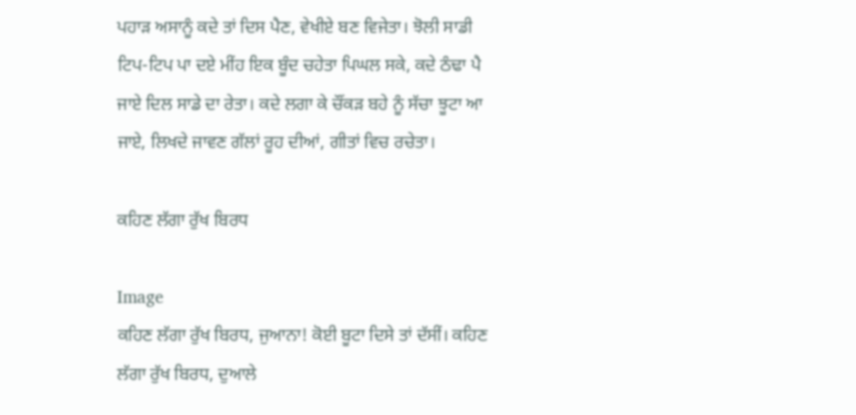ਪਹਾੜ ਅਸਾਨੂੰ ਕਦੇ ਤਾਂ ਦਿਸ ਪੈਣ, ਵੇਖੀਏ ਬਣ ਵਿਜੇਤਾ। ਝੋਲੀ ਸਾਡੀ ਟਿਪ-ਟਿਪ ਪਾ ਦਏ ਮੀਂਹ ਇਕ ਬੂੰਦ ਚਹੇਤਾ ਪਿਘਲ ਸਕੇ, ਕਦੇ ਠੰਢਾ ਪੈ ਜਾਏ ਦਿਲ ਸਾਡੇ ਦਾ ਰੇਤਾ। ਕਦੇ ਲਗਾ ਕੇ ਚੌਂਕੜ ਬਹੇ ਨੂੰ ਸੱਚਾ ਝੂਟਾ ਆ ਜਾਏ, ਲਿਖਦੇ ਜਾਵਣ ਗੱਲਾਂ ਰੂਹ ਦੀਆਂ, ਗੀਤਾਂ ਵਿਚ ਰਚੇਤਾ।

ਕਹਿਣ ਲੱਗਾ ਰੁੱਖ ਬਿਰਧ

Image
ਕਹਿਣ ਲੱਗਾ ਰੁੱਖ ਬਿਰਧ, ਜੁਆਨਾ! ਕੋਈ ਬੂਟਾ ਦਿਸੇ ਤਾਂ ਦੱਸੀਂ। ਕਹਿਣ ਲੱਗਾ ਰੁੱਖ ਬਿਰਧ, ਦੁਆਲੇ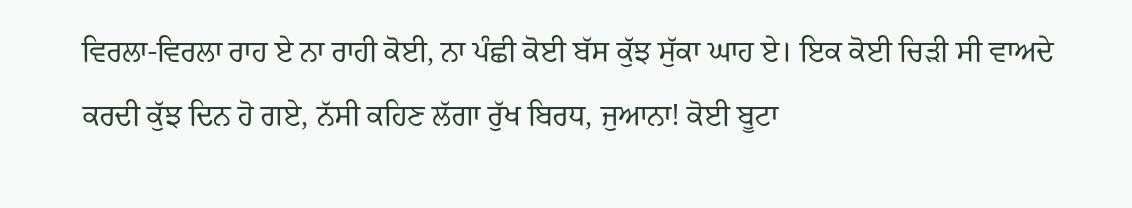ਵਿਰਲਾ-ਵਿਰਲਾ ਰਾਹ ਏ ਨਾ ਰਾਹੀ ਕੋਈ, ਨਾ ਪੰਛੀ ਕੋਈ ਬੱਸ ਕੁੱਝ ਸੁੱਕਾ ਘਾਹ ਏ। ਇਕ ਕੋਈ ਚਿੜੀ ਸੀ ਵਾਅਦੇ ਕਰਦੀ ਕੁੱਝ ਦਿਨ ਹੋ ਗਏ, ਨੱਸੀ ਕਹਿਣ ਲੱਗਾ ਰੁੱਖ ਬਿਰਧ, ਜੁਆਨਾ! ਕੋਈ ਬੂਟਾ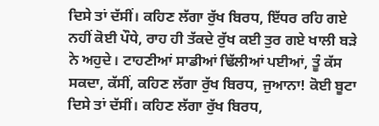ਦਿਸੇ ਤਾਂ ਦੱਸੀਂ। ਕਹਿਣ ਲੱਗਾ ਰੁੱਖ ਬਿਰਧ, ਇੱਧਰ ਰਹਿ ਗਏ ਨਹੀਂ ਕੋਈ ਪੌਧੇ, ਰਾਹ ਹੀ ਤੱਕਦੇ ਰੁੱਖ ਕਈ ਤੁਰ ਗਏ ਖਾਲੀ ਬੜੇ ਨੇ ਅਹੁਦੇ। ਟਾਹਣੀਆਂ ਸਾਡੀਆਂ ਢਿੱਲੀਆਂ ਪਈਆਂ, ਤੂੰ ਕੱਸ ਸਕਦਾ, ਕੱਸੀਂ, ਕਹਿਣ ਲੱਗਾ ਰੁੱਖ ਬਿਰਧ, ਜੁਆਨਾ! ਕੋਈ ਬੂਟਾ ਦਿਸੇ ਤਾਂ ਦੱਸੀਂ। ਕਹਿਣ ਲੱਗਾ ਰੁੱਖ ਬਿਰਧ,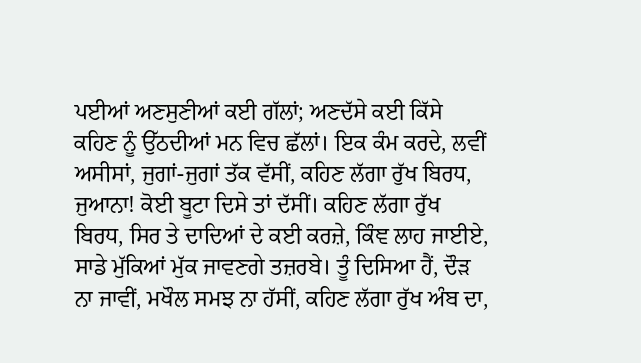ਪਈਆਂ ਅਣਸੁਣੀਆਂ ਕਈ ਗੱਲਾਂ; ਅਣਦੱਸੇ ਕਈ ਕਿੱਸੇ ਕਹਿਣ ਨੂੰ ਉੱਠਦੀਆਂ ਮਨ ਵਿਚ ਛੱਲਾਂ। ਇਕ ਕੰਮ ਕਰਦੇ, ਲਵੀਂ ਅਸੀਸਾਂ, ਜੁਗਾਂ-ਜੁਗਾਂ ਤੱਕ ਵੱਸੀਂ, ਕਹਿਣ ਲੱਗਾ ਰੁੱਖ ਬਿਰਧ, ਜੁਆਨਾ! ਕੋਈ ਬੂਟਾ ਦਿਸੇ ਤਾਂ ਦੱਸੀਂ। ਕਹਿਣ ਲੱਗਾ ਰੁੱਖ ਬਿਰਧ, ਸਿਰ ਤੇ ਦਾਦਿਆਂ ਦੇ ਕਈ ਕਰਜ਼ੇ, ਕਿੰਞ ਲਾਹ ਜਾਈਏ, ਸਾਡੇ ਮੁੱਕਿਆਂ ਮੁੱਕ ਜਾਵਣਗੇ ਤਜ਼ਰਬੇ। ਤੂੰ ਦਿਸਿਆ ਹੈਂ, ਦੌੜ ਨਾ ਜਾਵੀਂ, ਮਖੌਲ ਸਮਝ ਨਾ ਹੱਸੀਂ, ਕਹਿਣ ਲੱਗਾ ਰੁੱਖ ਅੰਬ ਦਾ,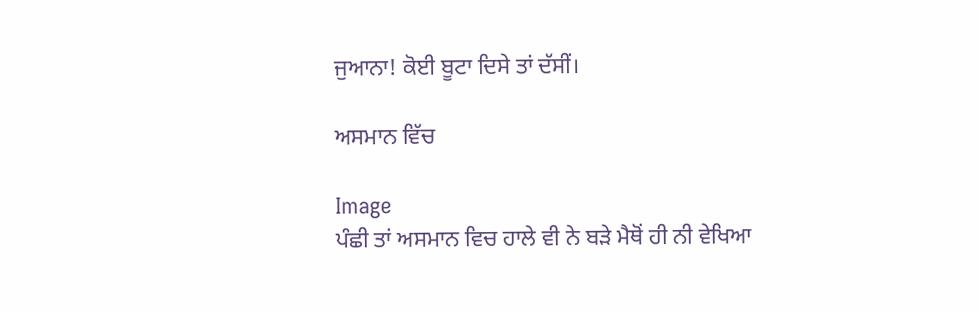ਜੁਆਨਾ! ਕੋਈ ਬੂਟਾ ਦਿਸੇ ਤਾਂ ਦੱਸੀਂ।

ਅਸਮਾਨ ਵਿੱਚ

Image
ਪੰਛੀ ਤਾਂ ਅਸਮਾਨ ਵਿਚ ਹਾਲੇ ਵੀ ਨੇ ਬੜੇ ਮੈਥੋਂ ਹੀ ਨੀ ਵੇਖਿਆ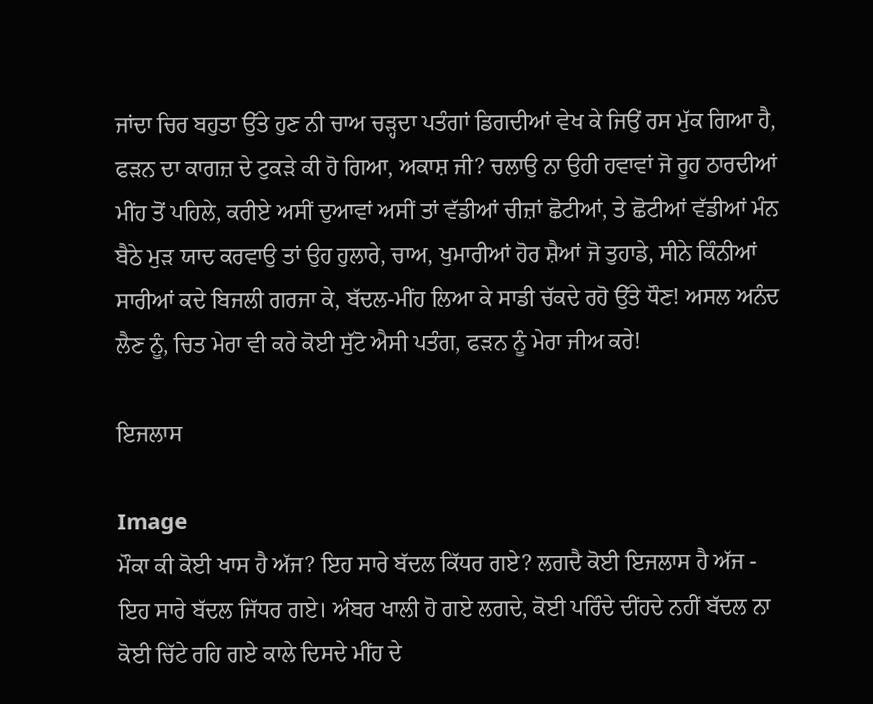ਜਾਂਦਾ ਚਿਰ ਬਹੁਤਾ ਉੱਤੇ ਹੁਣ ਨੀ ਚਾਅ ਚੜ੍ਹਦਾ ਪਤੰਗਾਂ ਡਿਗਦੀਆਂ ਵੇਖ ਕੇ ਜਿਉਂ ਰਸ ਮੁੱਕ ਗਿਆ ਹੈ, ਫੜਨ ਦਾ ਕਾਗਜ਼ ਦੇ ਟੁਕੜੇ ਕੀ ਹੋ ਗਿਆ, ਅਕਾਸ਼ ਜੀ? ਚਲਾਉ ਨਾ ਉਹੀ ਹਵਾਵਾਂ ਜੋ ਰੂਹ ਠਾਰਦੀਆਂ ਮੀਂਹ ਤੋਂ ਪਹਿਲੇ, ਕਰੀਏ ਅਸੀਂ ਦੁਆਵਾਂ ਅਸੀਂ ਤਾਂ ਵੱਡੀਆਂ ਚੀਜ਼ਾਂ ਛੋਟੀਆਂ, ਤੇ ਛੋਟੀਆਂ ਵੱਡੀਆਂ ਮੰਨ ਬੈਠੇ ਮੁੜ ਯਾਦ ਕਰਵਾਉ ਤਾਂ ਉਹ ਹੁਲਾਰੇ, ਚਾਅ, ਖੁਮਾਰੀਆਂ ਹੋਰ ਸ਼ੈਆਂ ਜੋ ਤੁਹਾਡੇ, ਸੀਨੇ ਕਿੰਨੀਆਂ ਸਾਰੀਆਂ ਕਦੇ ਬਿਜਲੀ ਗਰਜਾ ਕੇ, ਬੱਦਲ-ਮੀਂਹ ਲਿਆ ਕੇ ਸਾਡੀ ਚੱਕਦੇ ਰਹੋ ਉੱਤੇ ਧੌਣ! ਅਸਲ ਅਨੰਦ ਲੈਣ ਨੂੰ, ਚਿਤ ਮੇਰਾ ਵੀ ਕਰੇ ਕੋਈ ਸੁੱਟੋ ਐਸੀ ਪਤੰਗ, ਫੜਨ ਨੂੰ ਮੇਰਾ ਜੀਅ ਕਰੇ!

ਇਜਲਾਸ

Image
ਮੌਕਾ ਕੀ ਕੋਈ ਖਾਸ ਹੈ ਅੱਜ? ਇਹ ਸਾਰੇ ਬੱਦਲ ਕਿੱਧਰ ਗਏ? ਲਗਦੈ ਕੋਈ ਇਜਲਾਸ ਹੈ ਅੱਜ - ਇਹ ਸਾਰੇ ਬੱਦਲ ਜਿੱਧਰ ਗਏ। ਅੰਬਰ ਖਾਲੀ ਹੋ ਗਏ ਲਗਦੇ, ਕੋਈ ਪਰਿੰਦੇ ਦੀਂਹਦੇ ਨਹੀਂ ਬੱਦਲ ਨਾ ਕੋਈ ਚਿੱਟੇ ਰਹਿ ਗਏ ਕਾਲੇ ਦਿਸਦੇ ਮੀਂਹ ਦੇ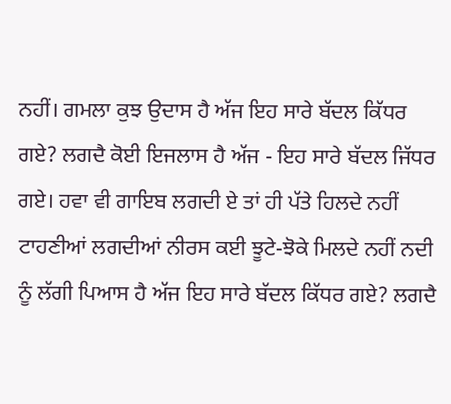ਨਹੀਂ। ਗਮਲਾ ਕੁਝ ਉਦਾਸ ਹੈ ਅੱਜ ਇਹ ਸਾਰੇ ਬੱਦਲ ਕਿੱਧਰ ਗਏ? ਲਗਦੈ ਕੋਈ ਇਜਲਾਸ ਹੈ ਅੱਜ - ਇਹ ਸਾਰੇ ਬੱਦਲ ਜਿੱਧਰ ਗਏ। ਹਵਾ ਵੀ ਗਾਇਬ ਲਗਦੀ ਏ ਤਾਂ ਹੀ ਪੱਤੇ ਹਿਲਦੇ ਨਹੀਂ ਟਾਹਣੀਆਂ ਲਗਦੀਆਂ ਨੀਰਸ ਕਈ ਝੂਟੇ-ਝੋਕੇ ਮਿਲਦੇ ਨਹੀਂ ਨਦੀ ਨੂੰ ਲੱਗੀ ਪਿਆਸ ਹੈ ਅੱਜ ਇਹ ਸਾਰੇ ਬੱਦਲ ਕਿੱਧਰ ਗਏ? ਲਗਦੈ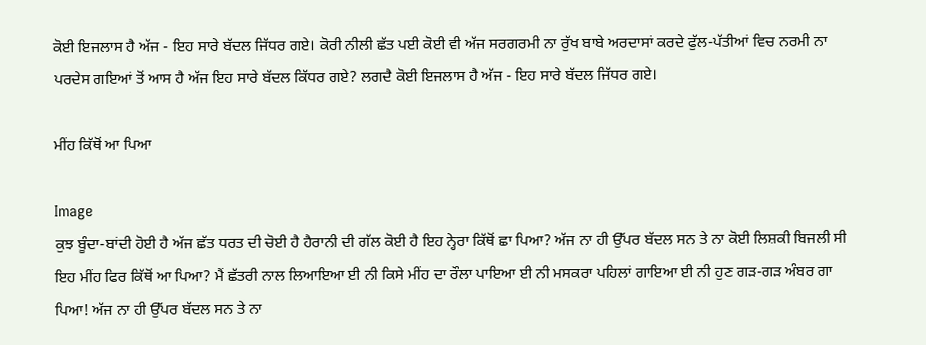ਕੋਈ ਇਜਲਾਸ ਹੈ ਅੱਜ - ਇਹ ਸਾਰੇ ਬੱਦਲ ਜਿੱਧਰ ਗਏ। ਕੋਰੀ ਨੀਲੀ ਛੱਤ ਪਈ ਕੋਈ ਵੀ ਅੱਜ ਸਰਗਰਮੀ ਨਾ ਰੁੱਖ ਬਾਬੇ ਅਰਦਾਸਾਂ ਕਰਦੇ ਫੁੱਲ-ਪੱਤੀਆਂ ਵਿਚ ਨਰਮੀ ਨਾ ਪਰਦੇਸ ਗਇਆਂ ਤੋਂ ਆਸ ਹੈ ਅੱਜ ਇਹ ਸਾਰੇ ਬੱਦਲ ਕਿੱਧਰ ਗਏ? ਲਗਦੈ ਕੋਈ ਇਜਲਾਸ ਹੈ ਅੱਜ - ਇਹ ਸਾਰੇ ਬੱਦਲ ਜਿੱਧਰ ਗਏ।

ਮੀਂਹ ਕਿੱਥੋਂ ਆ ਪਿਆ

Image
ਕੁਝ ਬੂੰਦਾ-ਬਾਂਦੀ ਹੋਈ ਹੈ ਅੱਜ ਛੱਤ ਧਰਤ ਦੀ ਚੋਈ ਹੈ ਹੈਰਾਨੀ ਦੀ ਗੱਲ ਕੋਈ ਹੈ ਇਹ ਨ੍ਹੇਰਾ ਕਿੱਥੋਂ ਛਾ ਪਿਆ? ਅੱਜ ਨਾ ਹੀ ਉੱਪਰ ਬੱਦਲ ਸਨ ਤੇ ਨਾ ਕੋਈ ਲਿਸ਼ਕੀ ਬਿਜਲੀ ਸੀ ਇਹ ਮੀਂਹ ਫਿਰ ਕਿੱਥੋਂ ਆ ਪਿਆ? ਮੈਂ ਛੱਤਰੀ ਨਾਲ ਲਿਆਇਆ ਈ ਨੀ ਕਿਸੇ ਮੀਂਹ ਦਾ ਰੌਲਾ ਪਾਇਆ ਈ ਨੀ ਮਸਕਰਾ ਪਹਿਲਾਂ ਗਾਇਆ ਈ ਨੀ ਹੁਣ ਗੜ-ਗੜ ਅੰਬਰ ਗਾ ਪਿਆ! ਅੱਜ ਨਾ ਹੀ ਉੱਪਰ ਬੱਦਲ ਸਨ ਤੇ ਨਾ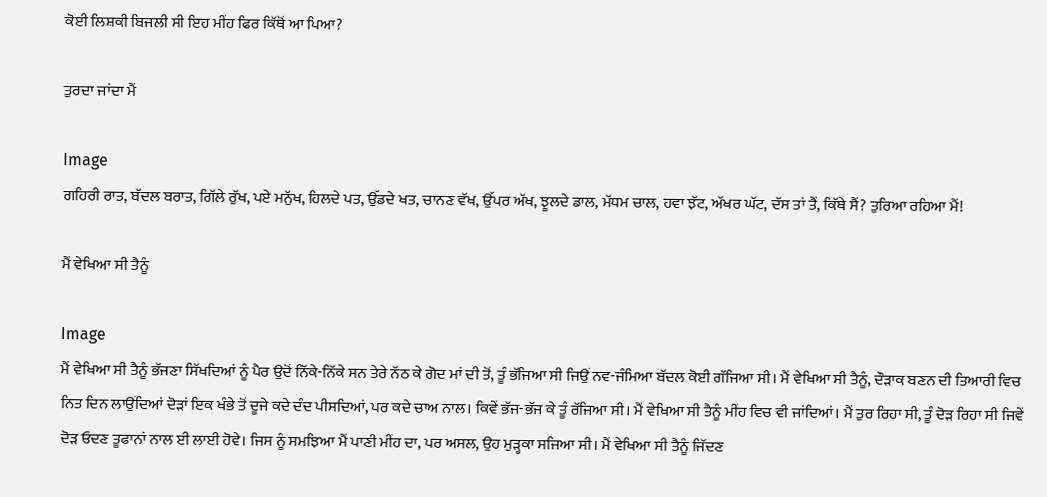ਕੋਈ ਲਿਸ਼ਕੀ ਬਿਜਲੀ ਸੀ ਇਹ ਮੀਂਹ ਫਿਰ ਕਿੱਥੋਂ ਆ ਪਿਆ?

ਤੁਰਦਾ ਜਾਂਦਾ ਮੈਂ

Image
ਗਹਿਰੀ ਰਾਤ, ਬੱਦਲ ਬਰਾਤ, ਗਿੱਲੇ ਰੁੱਖ, ਪਏ ਮਨੁੱਖ, ਹਿਲਦੇ ਪਤ, ਉੱਡਦੇ ਖਤ, ਚਾਨਣ ਵੱਖ, ਉੱਪਰ ਅੱਖ, ਝੂਲਦੇ ਡਾਲ, ਮੱਧਮ ਚਾਲ, ਹਵਾ ਝੱਟ, ਅੱਖਰ ਘੱਟ, ਦੱਸ ਤਾਂ ਤੈਂ, ਕਿੱਥੇ ਸੈਂ? ਤੁਰਿਆ ਰਹਿਆ ਮੈਂ!

ਮੈਂ ਵੇਖਿਆ ਸੀ ਤੈਨੂੰ

Image
ਮੈਂ ਵੇਖਿਆ ਸੀ ਤੈਨੂੰ ਭੱਜਣਾ ਸਿੱਖਦਿਆਂ ਨੂੰ ਪੈਰ ਉਦੋਂ ਨਿੱਕੇ-ਨਿੱਕੇ ਸਨ ਤੇਰੇ ਨੱਠ ਕੇ ਗੋਦ ਮਾਂ ਦੀ ਤੋਂ, ਤੂੰ ਭੱਜਿਆ ਸੀ ਜਿਉਂ ਨਵ-ਜੰਮਿਆ ਬੱਦਲ ਕੋਈ ਗੱਜਿਆ ਸੀ। ਮੈਂ ਵੇਖਿਆ ਸੀ ਤੈਨੂੰ, ਦੌੜਾਕ ਬਣਨ ਦੀ ਤਿਆਰੀ ਵਿਚ ਨਿਤ ਦਿਨ ਲਾਉਂਦਿਆਂ ਦੋੜਾਂ ਇਕ ਖੰਭੇ ਤੋਂ ਦੂਜੇ ਕਦੇ ਦੰਦ ਪੀਸਦਿਆਂ, ਪਰ ਕਦੇ ਚਾਅ ਨਾਲ। ਕਿਵੇਂ ਭੱਜ-ਭੱਜ ਕੇ ਤੂੰ ਰੱਜਿਆ ਸੀ। ਮੈਂ ਵੇਖਿਆ ਸੀ ਤੈਨੂੰ ਮੀਂਹ ਵਿਚ ਵੀ ਜਾਂਦਿਆਂ। ਮੈਂ ਤੁਰ ਰਿਹਾ ਸੀ, ਤੂੰ ਦੋੜ ਰਿਹਾ ਸੀ ਜਿਵੇਂ ਦੋੜ ਓਦਣ ਤੂਫਾਨਾਂ ਨਾਲ ਈ ਲਾਈ ਹੋਵੇ। ਜਿਸ ਨੂੰ ਸਮਝਿਆ ਮੈਂ ਪਾਣੀ ਮੀਂਹ ਦਾ, ਪਰ ਅਸਲ, ਉਹ ਮੁੜ੍ਹਕਾ ਸਜਿਆ ਸੀ। ਮੈਂ ਵੇਖਿਆ ਸੀ ਤੈਨੂੰ ਜਿੱਦਣ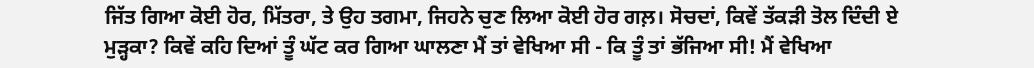ਜਿੱਤ ਗਿਆ ਕੋਈ ਹੋਰ, ਮਿੱਤਰਾ, ਤੇ ਉਹ ਤਗਮਾ, ਜਿਹਨੇ ਚੁਣ ਲਿਆ ਕੋਈ ਹੋਰ ਗਲ਼। ਸੋਚਦਾਂ, ਕਿਵੇਂ ਤੱਕੜੀ ਤੋਲ ਦਿੰਦੀ ਏ ਮੁੜ੍ਹਕਾ? ਕਿਵੇਂ ਕਹਿ ਦਿਆਂ ਤੂੰ ਘੱਟ ਕਰ ਗਿਆ ਘਾਲਣਾ ਮੈਂ ਤਾਂ ਵੇਖਿਆ ਸੀ - ਕਿ ਤੂੰ ਤਾਂ ਭੱਜਿਆ ਸੀ! ਮੈਂ ਵੇਖਿਆ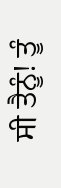ਸੀ ਤੈਨੂੰ! ਤੂੰ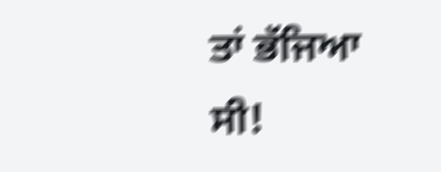ਤਾਂ ਭੱਜਿਆ ਸੀ!